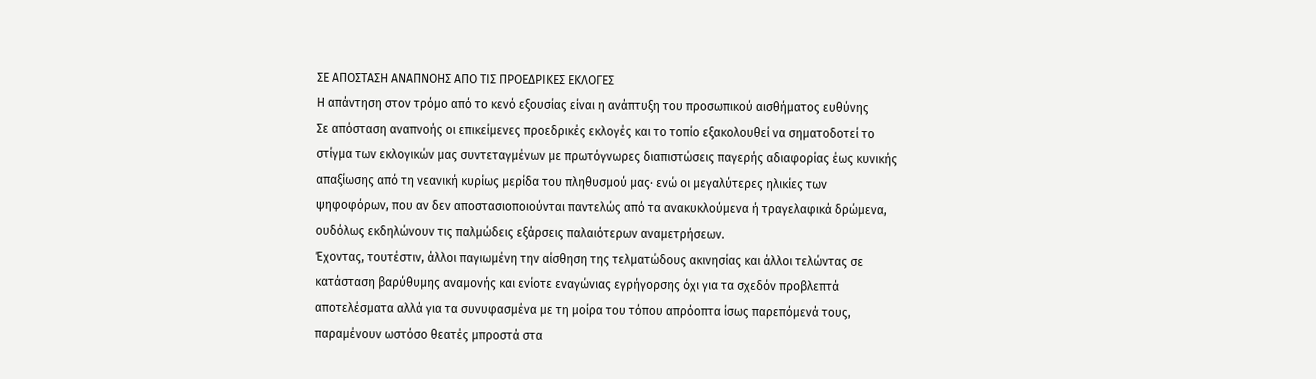ΣΕ ΑΠΟΣΤΑΣΗ ΑΝΑΠΝΟΗΣ ΑΠΟ ΤΙΣ ΠΡΟΕΔΡΙΚΕΣ ΕΚΛΟΓΕΣ
Η απάντηση στον τρόμο από το κενό εξουσίας είναι η ανάπτυξη του προσωπικού αισθήματος ευθύνης
Σε απόσταση αναπνοής οι επικείμενες προεδρικές εκλογές και το τοπίο εξακολουθεί να σηματοδοτεί το στίγμα των εκλογικών μας συντεταγμένων με πρωτόγνωρες διαπιστώσεις παγερής αδιαφορίας έως κυνικής απαξίωσης από τη νεανική κυρίως μερίδα του πληθυσμού μας· ενώ οι μεγαλύτερες ηλικίες των ψηφοφόρων, που αν δεν αποστασιοποιούνται παντελώς από τα ανακυκλούμενα ή τραγελαφικά δρώμενα, ουδόλως εκδηλώνουν τις παλμώδεις εξάρσεις παλαιότερων αναμετρήσεων.
Έχοντας, τουτέστιν, άλλοι παγιωμένη την αίσθηση της τελματώδους ακινησίας και άλλοι τελώντας σε κατάσταση βαρύθυμης αναμονής και ενίοτε εναγώνιας εγρήγορσης όχι για τα σχεδόν προβλεπτά αποτελέσματα αλλά για τα συνυφασμένα με τη μοίρα του τόπου απρόοπτα ίσως παρεπόμενά τους, παραμένουν ωστόσο θεατές μπροστά στα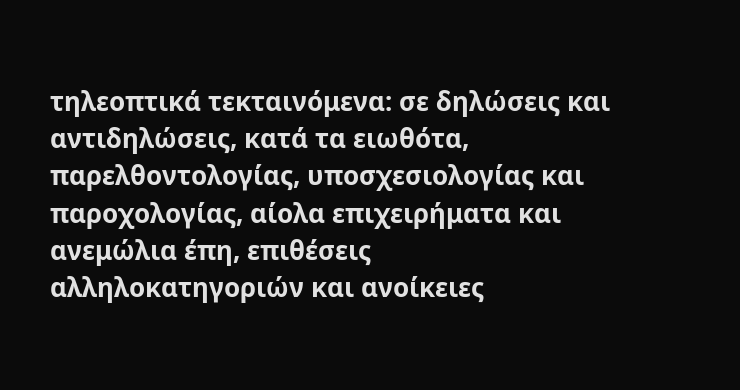τηλεοπτικά τεκταινόμενα: σε δηλώσεις και αντιδηλώσεις, κατά τα ειωθότα, παρελθοντολογίας, υποσχεσιολογίας και παροχολογίας, αίολα επιχειρήματα και ανεμώλια έπη, επιθέσεις αλληλοκατηγοριών και ανοίκειες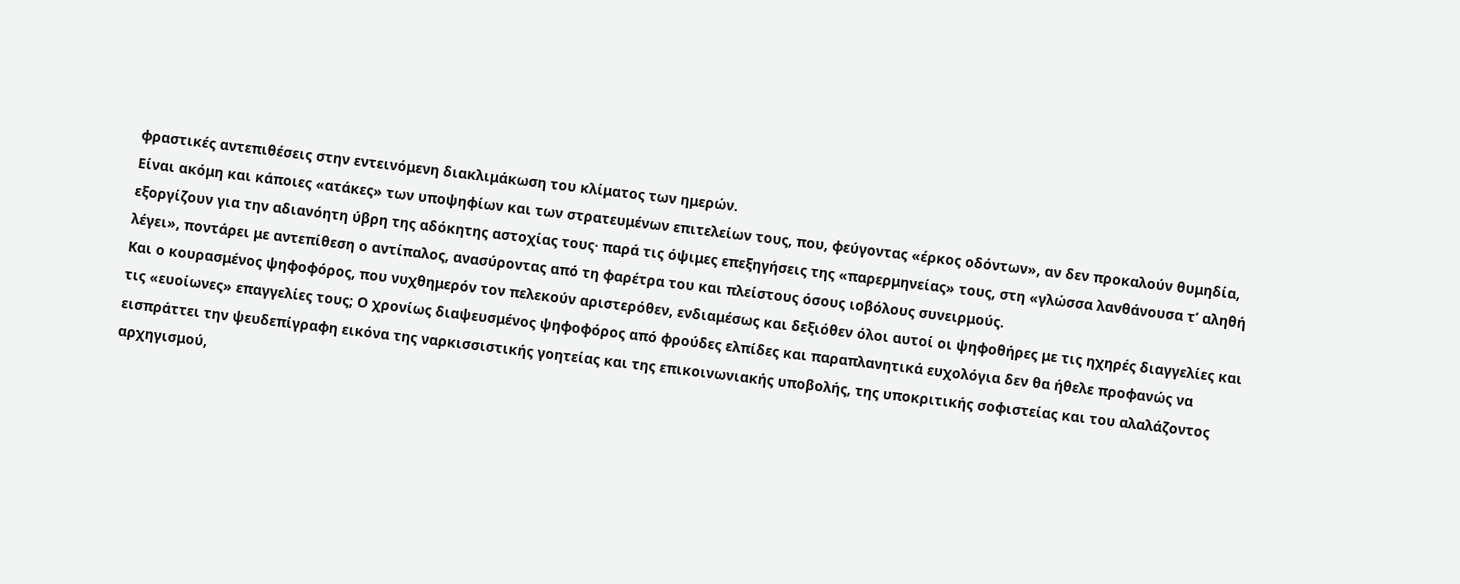φραστικές αντεπιθέσεις στην εντεινόμενη διακλιμάκωση του κλίματος των ημερών.
Είναι ακόμη και κάποιες «ατάκες» των υποψηφίων και των στρατευμένων επιτελείων τους, που, φεύγοντας «έρκος οδόντων», αν δεν προκαλούν θυμηδία, εξοργίζουν για την αδιανόητη ύβρη της αδόκητης αστοχίας τους· παρά τις όψιμες επεξηγήσεις της «παρερμηνείας» τους, στη «γλώσσα λανθάνουσα τ’ αληθή λέγει», ποντάρει με αντεπίθεση ο αντίπαλος, ανασύροντας από τη φαρέτρα του και πλείστους όσους ιοβόλους συνειρμούς.
Και ο κουρασμένος ψηφοφόρος, που νυχθημερόν τον πελεκούν αριστερόθεν, ενδιαμέσως και δεξιόθεν όλοι αυτοί οι ψηφοθήρες με τις ηχηρές διαγγελίες και τις «ευοίωνες» επαγγελίες τους; Ο χρονίως διαψευσμένος ψηφοφόρος από φρούδες ελπίδες και παραπλανητικά ευχολόγια δεν θα ήθελε προφανώς να εισπράττει την ψευδεπίγραφη εικόνα της ναρκισσιστικής γοητείας και της επικοινωνιακής υποβολής, της υποκριτικής σοφιστείας και του αλαλάζοντος αρχηγισμού,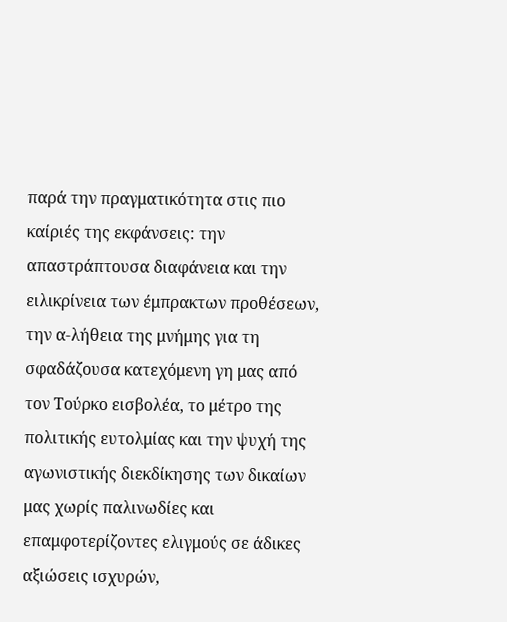παρά την πραγματικότητα στις πιο καίριές της εκφάνσεις: την απαστράπτουσα διαφάνεια και την ειλικρίνεια των έμπρακτων προθέσεων, την α-λήθεια της μνήμης για τη σφαδάζουσα κατεχόμενη γη μας από τον Τούρκο εισβολέα, το μέτρο της πολιτικής ευτολμίας και την ψυχή της αγωνιστικής διεκδίκησης των δικαίων μας χωρίς παλινωδίες και επαμφοτερίζοντες ελιγμούς σε άδικες αξιώσεις ισχυρών,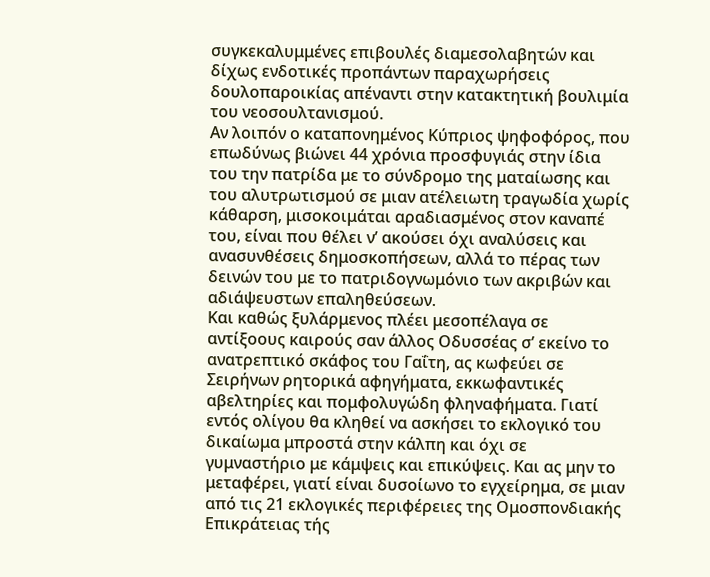συγκεκαλυμμένες επιβουλές διαμεσολαβητών και δίχως ενδοτικές προπάντων παραχωρήσεις δουλοπαροικίας απέναντι στην κατακτητική βουλιμία του νεοσουλτανισμού.
Αν λοιπόν ο καταπονημένος Κύπριος ψηφοφόρος, που επωδύνως βιώνει 44 χρόνια προσφυγιάς στην ίδια του την πατρίδα με το σύνδρομο της ματαίωσης και του αλυτρωτισμού σε μιαν ατέλειωτη τραγωδία χωρίς κάθαρση, μισοκοιμάται αραδιασμένος στον καναπέ του, είναι που θέλει ν’ ακούσει όχι αναλύσεις και ανασυνθέσεις δημοσκοπήσεων, αλλά το πέρας των δεινών του με το πατριδογνωμόνιο των ακριβών και αδιάψευστων επαληθεύσεων.
Kαι καθώς ξυλάρμενος πλέει μεσοπέλαγα σε αντίξοους καιρούς σαν άλλος Οδυσσέας σ’ εκείνο το ανατρεπτικό σκάφος του Γαΐτη, ας κωφεύει σε Σειρήνων ρητορικά αφηγήματα, εκκωφαντικές αβελτηρίες και πομφολυγώδη φληναφήματα. Γιατί εντός ολίγου θα κληθεί να ασκήσει το εκλογικό του δικαίωμα μπροστά στην κάλπη και όχι σε γυμναστήριο με κάμψεις και επικύψεις. Και ας μην το μεταφέρει, γιατί είναι δυσοίωνο το εγχείρημα, σε μιαν από τις 21 εκλογικές περιφέρειες της Ομοσπονδιακής Επικράτειας τής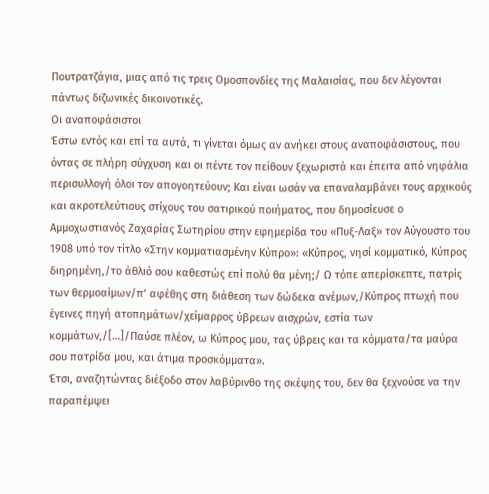Πουτρατζάγια, μιας από τις τρεις Ομοσπονδίες της Μαλαισίας, που δεν λέγονται πάντως διζωνικές δικοινοτικές.
Οι αναποφάσιστοι
Έστω εντός και επί τα αυτά, τι γίνεται όμως αν ανήκει στους αναποφάσιστους, που όντας σε πλήρη σύγχυση και οι πέντε τον πείθουν ξεχωριστά και έπειτα από νηφάλια περισυλλογή όλοι τον απογοητεύουν; Και είναι ωσάν να επαναλαμβάνει τους αρχικούς και ακροτελεύτιους στίχους του σατιρικού ποιήματος, που δημοσίευσε ο Αμμοχωστιανός Ζαχαρίας Σωτηρίου στην εφημερίδα του «Πυξ-Λαξ» τον Αύγουστο του 1908 υπό τον τίτλο «Στην κομματιασμένην Κύπρο»: «Κύπρος, νησί κομματικό, Κύπρος διηρημένη,/το άθλιό σου καθεστώς επί πολύ θα μένη;/ Ω τόπε απερίσκεπτε, πατρίς των θερμοαίμων/π’ αφέθης στη διάθεση των δώδεκα ανέμων,/Κύπρος πτωχή που έγεινες πηγή ατοπημάτων/χείμαρρος ύβρεων αισχρών, εστία των κομμάτων,/[…]/Παύσε πλέον, ω Κύπρος μου, τας ύβρεις και τα κόμματα/τα μαύρα σου πατρίδα μου, και άτιμα προσκόμματα».
Έτσι, αναζητώντας διέξοδο στον λαβύρινθο της σκέψης του, δεν θα ξεχνούσε να την παραπέμψει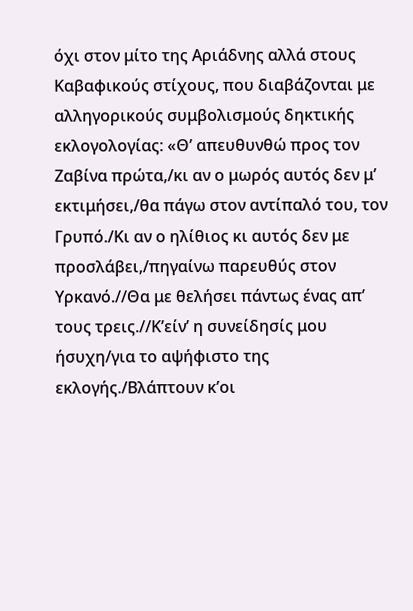όχι στον μίτο της Αριάδνης αλλά στους Καβαφικούς στίχους, που διαβάζονται με αλληγορικούς συμβολισμούς δηκτικής εκλογολογίας: «Θ’ απευθυνθώ προς τον Ζαβίνα πρώτα,/κι αν ο μωρός αυτός δεν μ’ εκτιμήσει,/θα πάγω στον αντίπαλό του, τον Γρυπό./Κι αν ο ηλίθιος κι αυτός δεν με προσλάβει,/πηγαίνω παρευθύς στον Υρκανό.//Θα με θελήσει πάντως ένας απ’ τους τρεις.//Κ’είν’ η συνείδησίς μου ήσυχη/για το αψήφιστο της εκλογής./Βλάπτουν κ’οι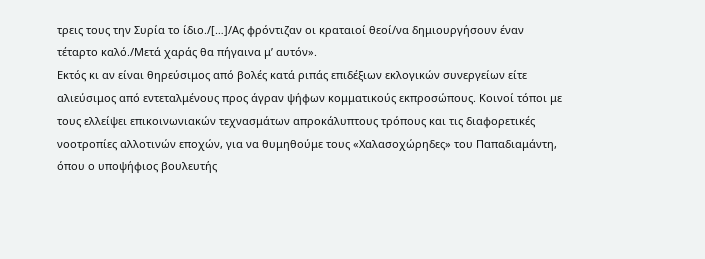τρεις τους την Συρία το ίδιο./[…]/Ας φρόντιζαν οι κραταιοί θεοί/να δημιουργήσουν έναν τέταρτο καλό./Μετά χαράς θα πήγαινα μ’ αυτόν».
Εκτός κι αν είναι θηρεύσιμος από βολές κατά ριπάς επιδέξιων εκλογικών συνεργείων είτε αλιεύσιμος από εντεταλμένους προς άγραν ψήφων κομματικούς εκπροσώπους. Κοινοί τόποι με τους ελλείψει επικοινωνιακών τεχνασμάτων απροκάλυπτους τρόπους και τις διαφορετικές νοοτροπίες αλλοτινών εποχών, για να θυμηθούμε τους «Χαλασοχώρηδες» του Παπαδιαμάντη, όπου ο υποψήφιος βουλευτής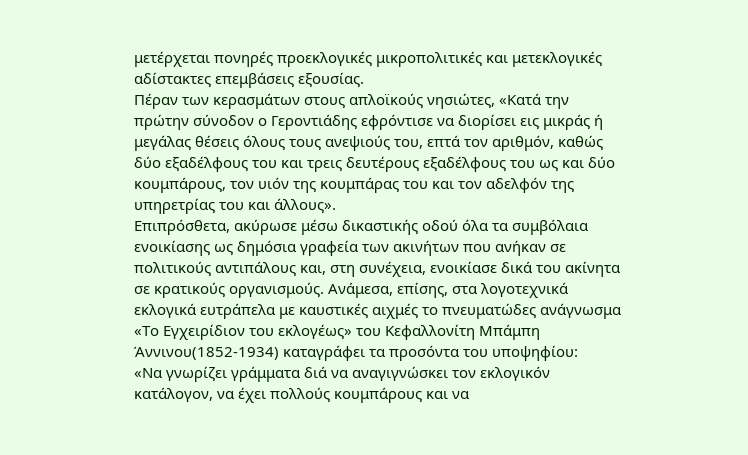μετέρχεται πονηρές προεκλογικές μικροπολιτικές και μετεκλογικές αδίστακτες επεμβάσεις εξουσίας.
Πέραν των κερασμάτων στους απλοϊκούς νησιώτες, «Κατά την πρώτην σύνοδον ο Γεροντιάδης εφρόντισε να διορίσει εις μικράς ή μεγάλας θέσεις όλους τους ανεψιούς του, επτά τον αριθμόν, καθώς δύο εξαδέλφους του και τρεις δευτέρους εξαδέλφους του ως και δύο κουμπάρους, τον υιόν της κουμπάρας του και τον αδελφόν της υπηρετρίας του και άλλους».
Επιπρόσθετα, ακύρωσε μέσω δικαστικής οδού όλα τα συμβόλαια ενοικίασης ως δημόσια γραφεία των ακινήτων που ανήκαν σε πολιτικούς αντιπάλους και, στη συνέχεια, ενοικίασε δικά του ακίνητα σε κρατικούς οργανισμούς. Ανάμεσα, επίσης, στα λογοτεχνικά εκλογικά ευτράπελα με καυστικές αιχμές το πνευματώδες ανάγνωσμα «Το Εγχειρίδιον του εκλογέως» του Κεφαλλονίτη Μπάμπη Άννινου(1852-1934) καταγράφει τα προσόντα του υποψηφίου:
«Να γνωρίζει γράμματα διά να αναγιγνώσκει τον εκλογικόν κατάλογον, να έχει πολλούς κουμπάρους και να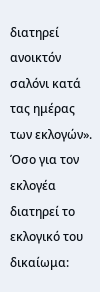διατηρεί ανοικτόν σαλόνι κατά τας ημέρας των εκλογών». Όσο για τον εκλογέα διατηρεί το εκλογικό του δικαίωμα: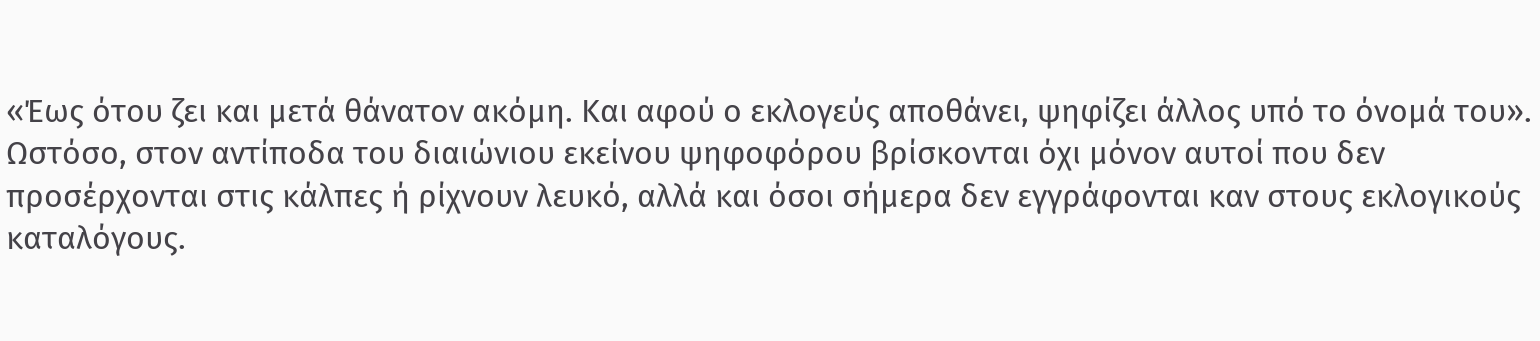«Έως ότου ζει και μετά θάνατον ακόμη. Και αφού ο εκλογεύς αποθάνει, ψηφίζει άλλος υπό το όνομά του».
Ωστόσο, στον αντίποδα του διαιώνιου εκείνου ψηφοφόρου βρίσκονται όχι μόνον αυτοί που δεν προσέρχονται στις κάλπες ή ρίχνουν λευκό, αλλά και όσοι σήμερα δεν εγγράφονται καν στους εκλογικούς καταλόγους.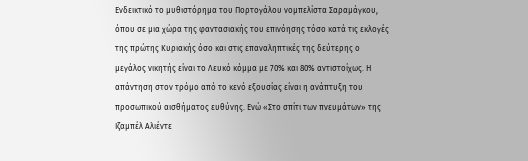Ενδεικτικό το μυθιστόρημα του Πορτογάλου νομπελίστα Σαραμάγκου, όπου σε μια χώρα της φαντασιακής του επινόησης τόσο κατά τις εκλογές της πρώτης Κυριακής όσο και στις επαναληπτικές της δεύτερης ο μεγάλος νικητής είναι το Λευκό κόμμα με 70% και 80% αντιστοίχως. Η απάντηση στον τρόμο από το κενό εξουσίας είναι η ανάπτυξη του προσωπικού αισθήματος ευθύνης. Ενώ «Στο σπίτι των πνευμάτων» της Ιζαμπέλ Αλιέντε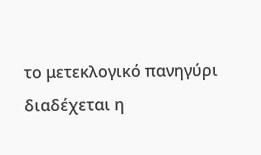το μετεκλογικό πανηγύρι διαδέχεται η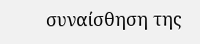συναίσθηση της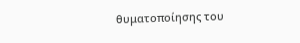θυματοποίησης του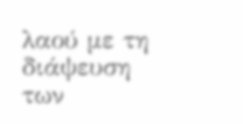λαού με τη διάψευση των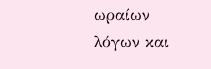ωραίων λόγων και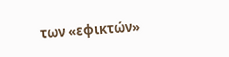των «εφικτών»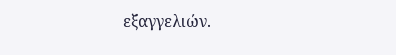εξαγγελιών.